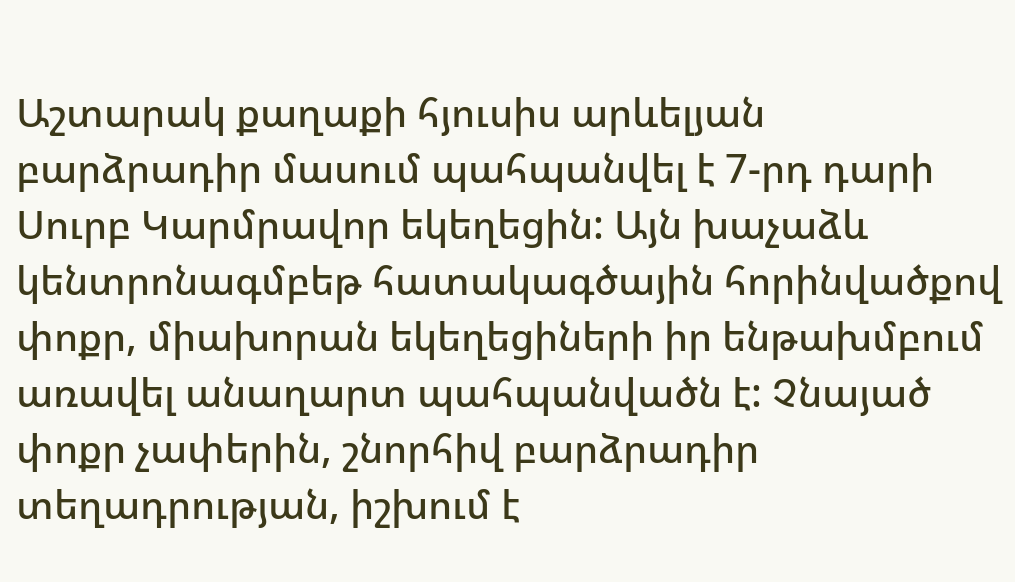Աշտարակ քաղաքի հյուսիս արևելյան բարձրադիր մասում պահպանվել է 7-րդ դարի Սուրբ Կարմրավոր եկեղեցին: Այն խաչաձև կենտրոնագմբեթ հատակագծային հորինվածքով փոքր, միախորան եկեղեցիների իր ենթախմբում առավել անաղարտ պահպանվածն է: Չնայած փոքր չափերին, շնորհիվ բարձրադիր տեղադրության, իշխում է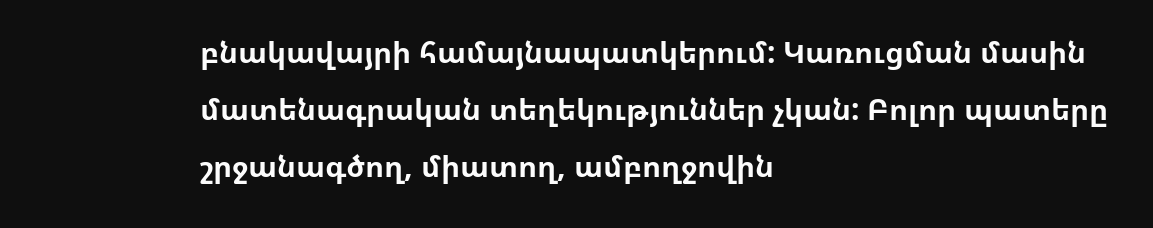բնակավայրի համայնապատկերում: Կառուցման մասին մատենագրական տեղեկություններ չկան: Բոլոր պատերը շրջանագծող, միատող, ամբողջովին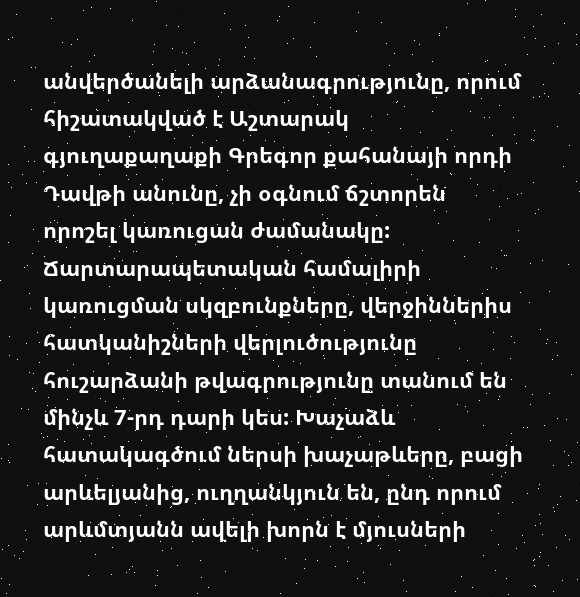անվերծանելի արձանագրությունը, որում հիշատակված է Աշտարակ գյուղաքաղաքի Գրեգոր քահանայի որդի Դավթի անունը, չի օգնում ճշտորեն որոշել կառուցան ժամանակը: Ճարտարապետական համալիրի կառուցման սկզբունքները, վերջիններիս հատկանիշների վերլուծությունը հուշարձանի թվագրությունը տանում են մինչև 7-րդ դարի կես: Խաչաձև հատակագծում ներսի խաչաթևերը, բացի արևելյանից, ուղղանկյուն են, ընդ որում արևմտյանն ավելի խորն է մյուսների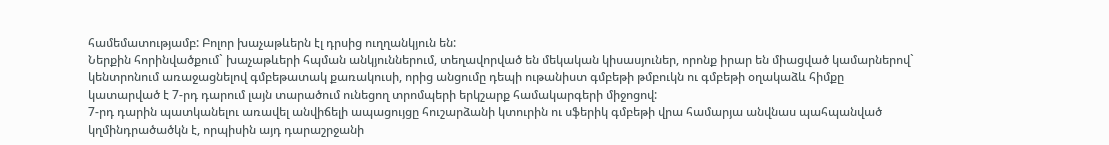համեմատությամբ: Բոլոր խաչաթևերն էլ դրսից ուղղանկյուն են:
Ներքին հորինվածքում` խաչաթևերի հպման անկյուններում, տեղավորված են մեկական կիսասյուներ, որոնք իրար են միացված կամարներով` կենտրոնում առաջացնելով գմբեթատակ քառակուսի, որից անցումը դեպի ութանիստ գմբեթի թմբուկն ու գմբեթի օղակաձև հիմքը կատարված է 7-րդ դարում լայն տարածում ունեցող տրոմպերի երկշարք համակարգերի միջոցով:
7-րդ դարին պատկանելու առավել անվիճելի ապացույցը հուշարձանի կտուրին ու սֆերիկ գմբեթի վրա համարյա անվնաս պահպանված կղմինդրածածկն է, որպիսին այդ դարաշրջանի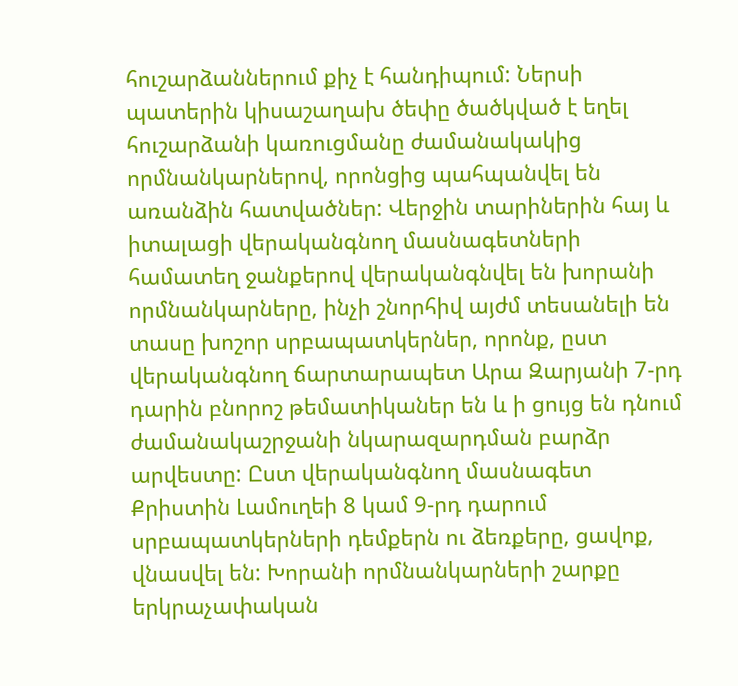հուշարձաններում քիչ է հանդիպում: Ներսի պատերին կիսաշաղախ ծեփը ծածկված է եղել հուշարձանի կառուցմանը ժամանակակից որմնանկարներով, որոնցից պահպանվել են առանձին հատվածներ: Վերջին տարիներին հայ և իտալացի վերականգնող մասնագետների համատեղ ջանքերով վերականգնվել են խորանի որմնանկարները, ինչի շնորհիվ այժմ տեսանելի են տասը խոշոր սրբապատկերներ, որոնք, ըստ վերականգնող ճարտարապետ Արա Զարյանի 7-րդ դարին բնորոշ թեմատիկաներ են և ի ցույց են դնում ժամանակաշրջանի նկարազարդման բարձր արվեստը: Ըստ վերականգնող մասնագետ Քրիստին Լամուղեի 8 կամ 9-րդ դարում սրբապատկերների դեմքերն ու ձեռքերը, ցավոք, վնասվել են: Խորանի որմնանկարների շարքը երկրաչափական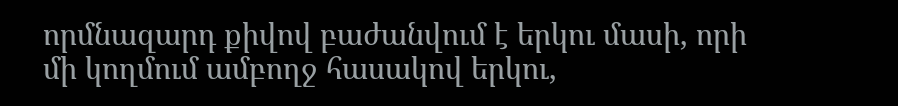որմնազարդ քիվով բաժանվում է երկու մասի, որի մի կողմում ամբողջ հասակով երկու,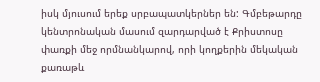իսկ մյուսում երեք սրբապատկերներ են: Գմբեթարդը կենտրոնական մասում զարդարված է Քրիստոսը փառքի մեջ որմնանկարով, որի կողքերին մեկական քառաթև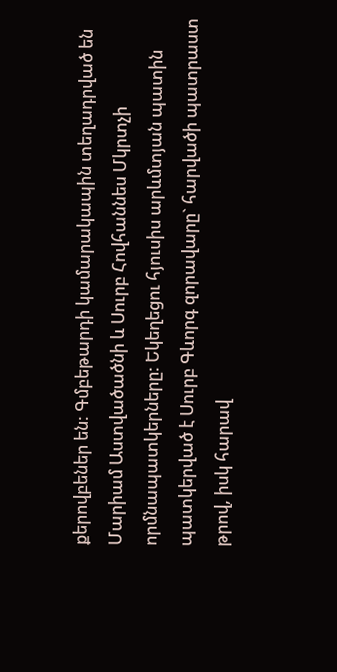քերովբեներ են: Գմբեթարդի կամարակապին տեղադրված են Մարիամ Աստվածածնի և Սուրբ Հովհաննես Մկրտչի որմնապատկերները: Եկեղեցու հյուսիս արևմտյան պատին պատկերված է Սուրբ Գևորգ զորավարը` հարվածի պատրաստ թրով, իսկ հարավ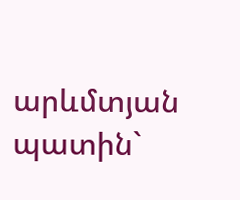արևմտյան պատին`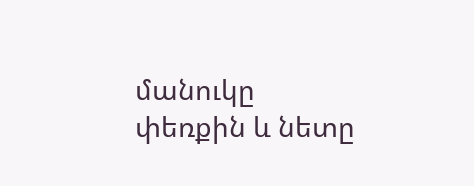մանուկը փեռքին և նետը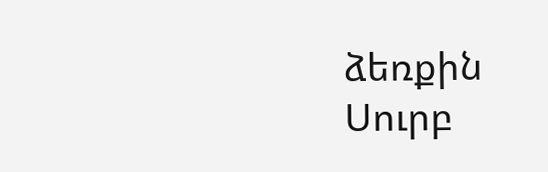ձեռքին Սուրբ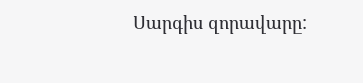Սարգիս զորավարը: